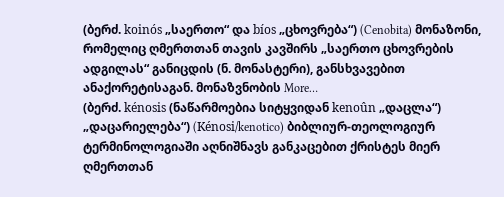(ბერძ. koinós „საერთო“ და bíos „ცხოვრება“) (Cenobita) მონაზონი, რომელიც ღმერთთან თავის კავშირს „საერთო ცხოვრების ადგილას“ განიცდის (ნ. მონასტერი), განსხვავებით ანაქორეტისაგან. მონაზვნობის More…
(ბერძ. kénosis (ნაწარმოებია სიტყვიდან kenoûn „დაცლა“) „დაცარიელება“) (Kénosi/kenotico) ბიბლიურ-თეოლოგიურ ტერმინოლოგიაში აღნიშნავს განკაცებით ქრისტეს მიერ ღმერთთან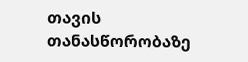თავის თანასწორობაზე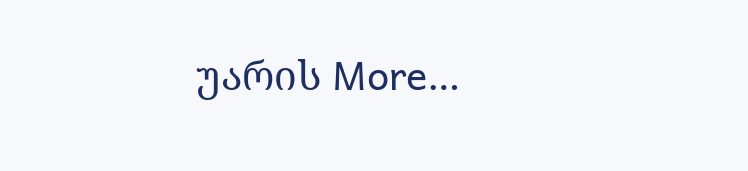უარის More…